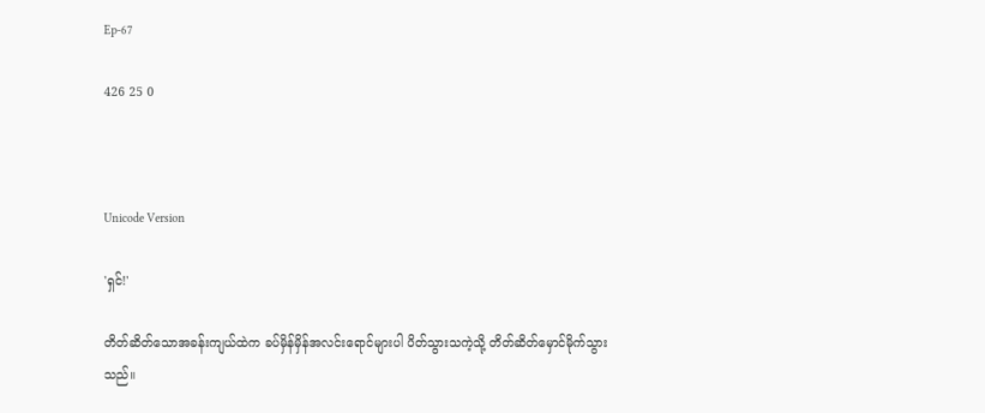Ep-67

426 25 0



Unicode Version

'ရှင်!'

တိတ်ဆိတ်သောအခန်းကျယ်ထဲက ခပ်မှိန်မှိန်အလင်းရောင်များပါ ပိတ်သွားသကဲ့သို့ တိတ်ဆိတ်မှောင်မိုက်သွားသည်။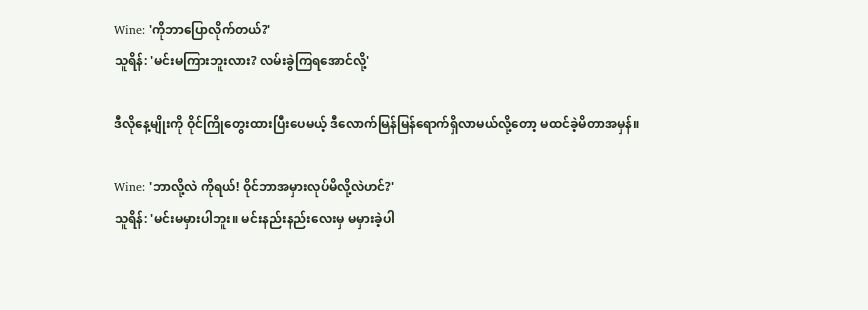Wine: 'ကိုဘာပြောလိုက်တယ်?'
သူရိန်: 'မင်းမကြားဘူးလား? လမ်းခွဲကြရအောင်လို့'

ဒီလိုနေ့မျိုးကို ဝိုင်ကြိုတွေးထားပြီးပေမယ့် ဒီလောက်မြန်မြန်ရောက်ရှိလာမယ်လို့တော့ မထင်ခဲ့မိတာအမှန်။

Wine: 'ဘာလို့လဲ ကိုရယ်! ဝိုင်ဘာအမှားလုပ်မိလို့လဲဟင်?'
သူရိန်: 'မင်းမမှားပါဘူး။ မင်းနည်းနည်းလေးမှ မမှားခဲ့ပါ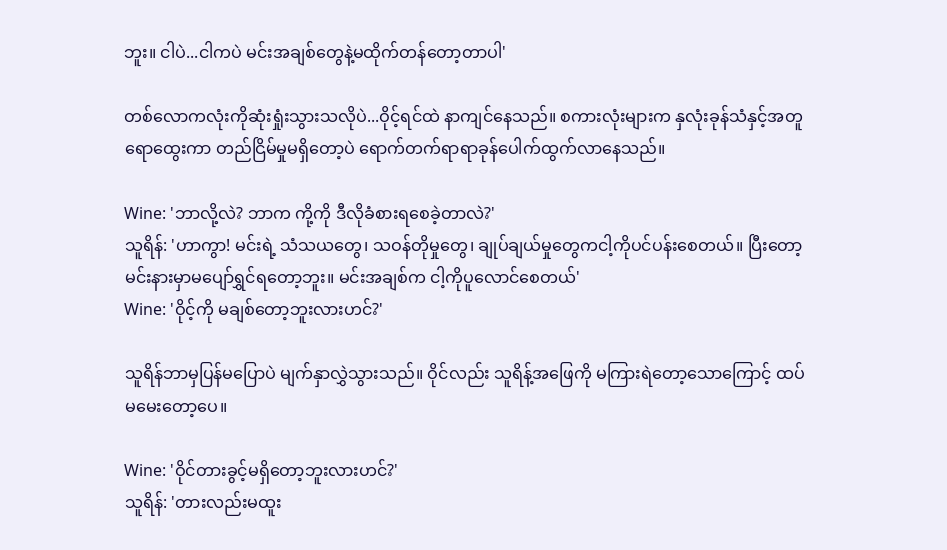ဘူး။ ငါပဲ...ငါကပဲ မင်းအချစ်တွေနဲ့မထိုက်တန်တော့တာပါ'

တစ်လောကလုံးကိုဆုံးရှုံးသွားသလိုပဲ...ဝိုင့်ရင်ထဲ နာကျင်နေသည်။ စကားလုံးများက နှလုံးခုန်သံနှင့်အတူရောထွေးကာ တည်ငြိမ်မှုမရှိတော့ပဲ ရောက်တက်ရာရာခုန်ပေါက်ထွက်လာနေသည်။

Wine: 'ဘာလို့လဲ? ဘာက ကို့ကို ဒီလိုခံစားရစေခဲ့တာလဲ?'
သူရိန်: 'ဟာကွာ! မင်းရဲ့ သံသယတွေ၊ သဝန်တိုမှုတွေ၊ ချုပ်ချယ်မှုတွေကငါ့ကိုပင်ပန်းစေတယ်။ ပြီးတော့ မင်းနားမှာမပျော်ရွှင်ရတော့ဘူး။ မင်းအချစ်က ငါ့ကိုပူလောင်စေတယ်'
Wine: 'ဝိုင့်ကို မချစ်တော့ဘူးလားဟင်?'

သူရိန်ဘာမှပြန်မပြောပဲ မျက်နှာလွှဲသွားသည်။ ဝိုင်လည်း သူရိန့်အဖြေကို မကြားရဲတော့သောကြောင့် ထပ်မမေးတော့ပေ။

Wine: 'ဝိုင်တားခွင့်မရှိတော့ဘူးလားဟင်?'
သူရိန်: 'တားလည်းမထူး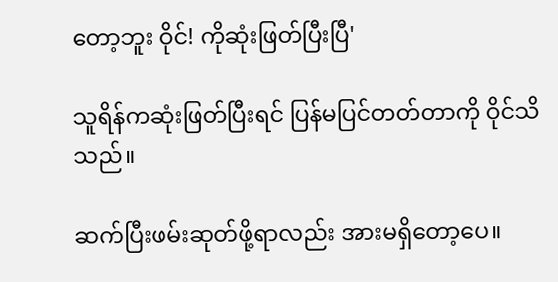တော့ဘူး ဝိုင်! ကိုဆုံးဖြတ်ပြီးပြီ'

သူရိန်ကဆုံးဖြတ်ပြီးရင် ပြန်မပြင်တတ်တာကို ဝိုင်သိသည်။

ဆက်ပြီးဖမ်းဆုတ်ဖို့ရာလည်း အားမရှိတော့ပေ။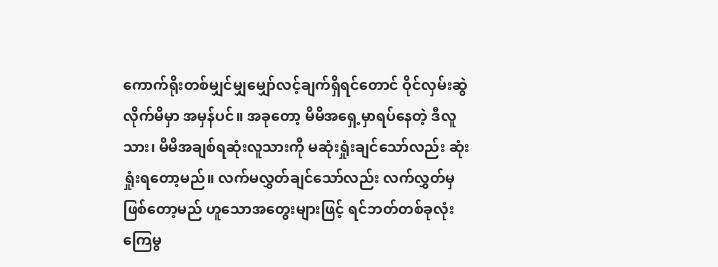ကောက်ရိုးတစ်မျှင်မျှမျှော်လင့်ချက်ရှိရင်တောင် ဝိုင်လှမ်းဆွဲလိုက်မိမှာ အမှန်ပင်။ အခုတော့ မိမိအရှေ့မှာရပ်နေတဲ့ ဒီလူသား၊ မိမိအချစ်ရဆုံးလူသားကို မဆုံးရှုံးချင်သော်လည်း ဆုံးရှုံးရတော့မည်။ လက်မလွှတ်ချင်သော်လည်း လက်လွှတ်မှဖြစ်တော့မည် ဟူသောအတွေးများဖြင့် ရင်ဘတ်တစ်ခုလုံး ကြေမွ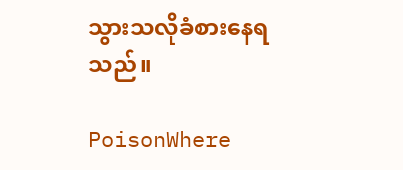သွားသလိုခံစားနေရသည်။

PoisonWhere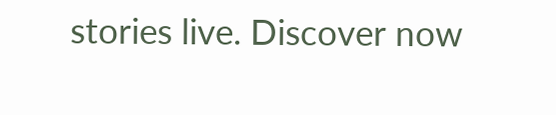stories live. Discover now